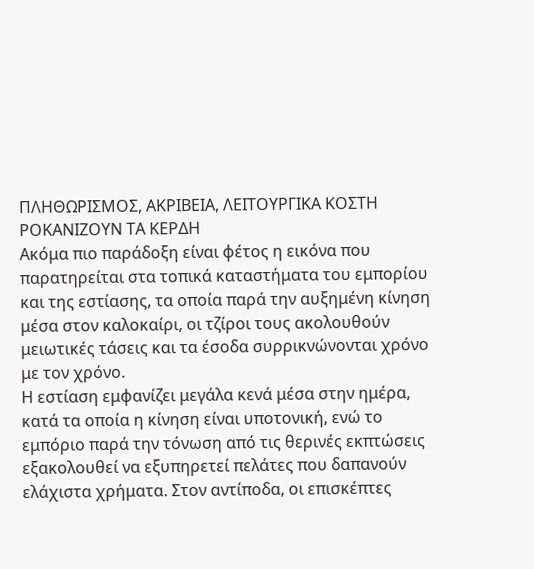ΠΛΗΘΩΡΙΣΜΟΣ, ΑΚΡΙΒΕΙΑ, ΛΕΙΤΟΥΡΓΙΚΑ ΚΟΣΤΗ ΡΟΚΑΝΙΖΟΥΝ ΤΑ ΚΕΡΔΗ
Ακόμα πιο παράδοξη είναι φέτος η εικόνα που παρατηρείται στα τοπικά καταστήματα του εμπορίου και της εστίασης, τα οποία παρά την αυξημένη κίνηση μέσα στον καλοκαίρι, οι τζίροι τους ακολουθούν μειωτικές τάσεις και τα έσοδα συρρικνώνονται χρόνο με τον χρόνο.
Η εστίαση εμφανίζει μεγάλα κενά μέσα στην ημέρα, κατά τα οποία η κίνηση είναι υποτονική, ενώ το εμπόριο παρά την τόνωση από τις θερινές εκπτώσεις εξακολουθεί να εξυπηρετεί πελάτες που δαπανούν ελάχιστα χρήματα. Στον αντίποδα, οι επισκέπτες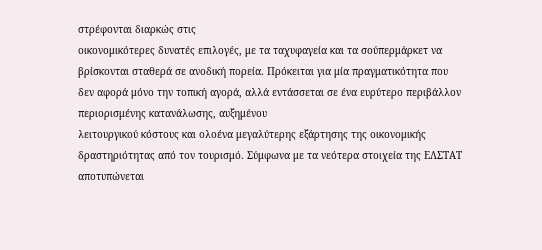στρέφονται διαρκώς στις
οικονομικότερες δυνατές επιλογές, με τα ταχυφαγεία και τα σούπερμάρκετ να βρίσκονται σταθερά σε ανοδική πορεία. Πρόκειται για μία πραγματικότητα που δεν αφορά μόνο την τοπική αγορά, αλλά εντάσσεται σε ένα ευρύτερο περιβάλλον περιορισμένης κατανάλωσης, αυξημένου
λειτουργικού κόστους και ολοένα μεγαλύτερης εξάρτησης της οικονομικής δραστηριότητας από τον τουρισμό. Σύμφωνα με τα νεότερα στοιχεία της ΕΛΣΤΑΤ αποτυπώνεται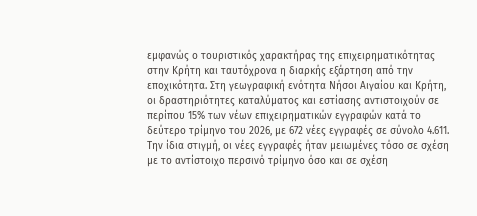εμφανώς ο τουριστικός χαρακτήρας της επιχειρηματικότητας στην Κρήτη και ταυτόχρονα η διαρκής εξάρτηση από την
εποχικότητα. Στη γεωγραφική ενότητα Νήσοι Αιγαίου και Κρήτη, οι δραστηριότητες καταλύματος και εστίασης αντιστοιχούν σε περίπου 15% των νέων επιχειρηματικών εγγραφών κατά το δεύτερο τρίμηνο του 2026, με 672 νέες εγγραφές σε σύνολο 4.611.
Την ίδια στιγμή, οι νέες εγγραφές ήταν μειωμένες τόσο σε σχέση με το αντίστοιχο περσινό τρίμηνο όσο και σε σχέση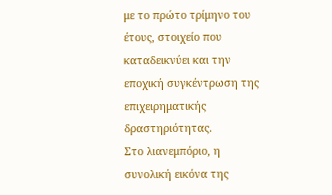με το πρώτο τρίμηνο του έτους, στοιχείο που καταδεικνύει και την εποχική συγκέντρωση της επιχειρηματικής δραστηριότητας.
Στο λιανεμπόριο, η συνολική εικόνα της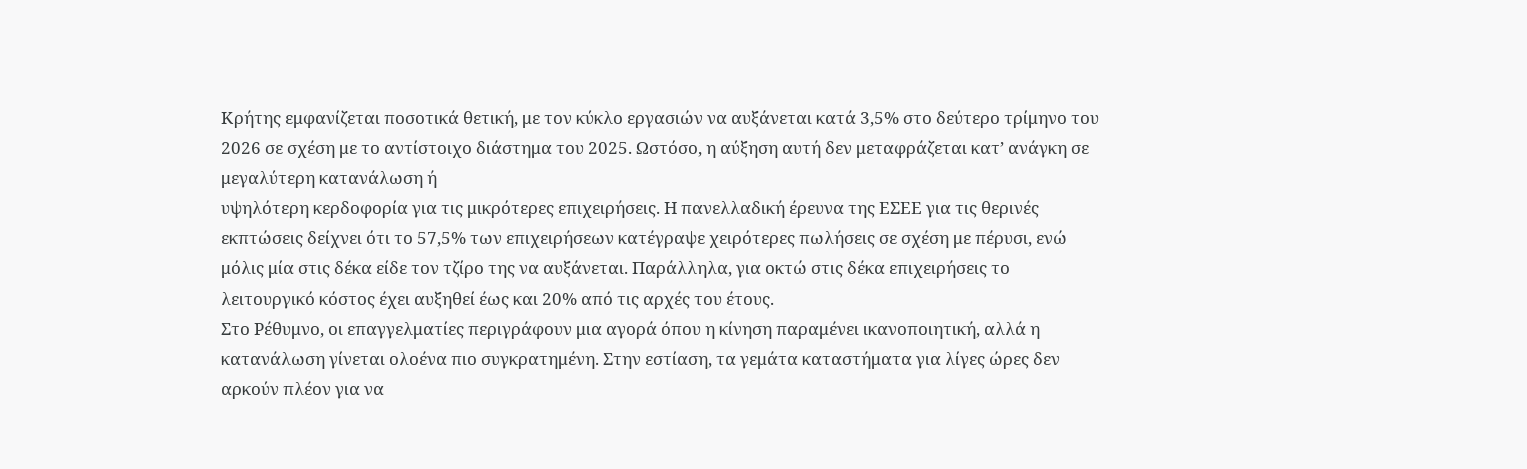Κρήτης εμφανίζεται ποσοτικά θετική, με τον κύκλο εργασιών να αυξάνεται κατά 3,5% στο δεύτερο τρίμηνο του 2026 σε σχέση με το αντίστοιχο διάστημα του 2025. Ωστόσο, η αύξηση αυτή δεν μεταφράζεται κατ’ ανάγκη σε μεγαλύτερη κατανάλωση ή
υψηλότερη κερδοφορία για τις μικρότερες επιχειρήσεις. Η πανελλαδική έρευνα της ΕΣΕΕ για τις θερινές εκπτώσεις δείχνει ότι το 57,5% των επιχειρήσεων κατέγραψε χειρότερες πωλήσεις σε σχέση με πέρυσι, ενώ μόλις μία στις δέκα είδε τον τζίρο της να αυξάνεται. Παράλληλα, για οκτώ στις δέκα επιχειρήσεις το λειτουργικό κόστος έχει αυξηθεί έως και 20% από τις αρχές του έτους.
Στο Ρέθυμνο, οι επαγγελματίες περιγράφουν μια αγορά όπου η κίνηση παραμένει ικανοποιητική, αλλά η κατανάλωση γίνεται ολοένα πιο συγκρατημένη. Στην εστίαση, τα γεμάτα καταστήματα για λίγες ώρες δεν αρκούν πλέον για να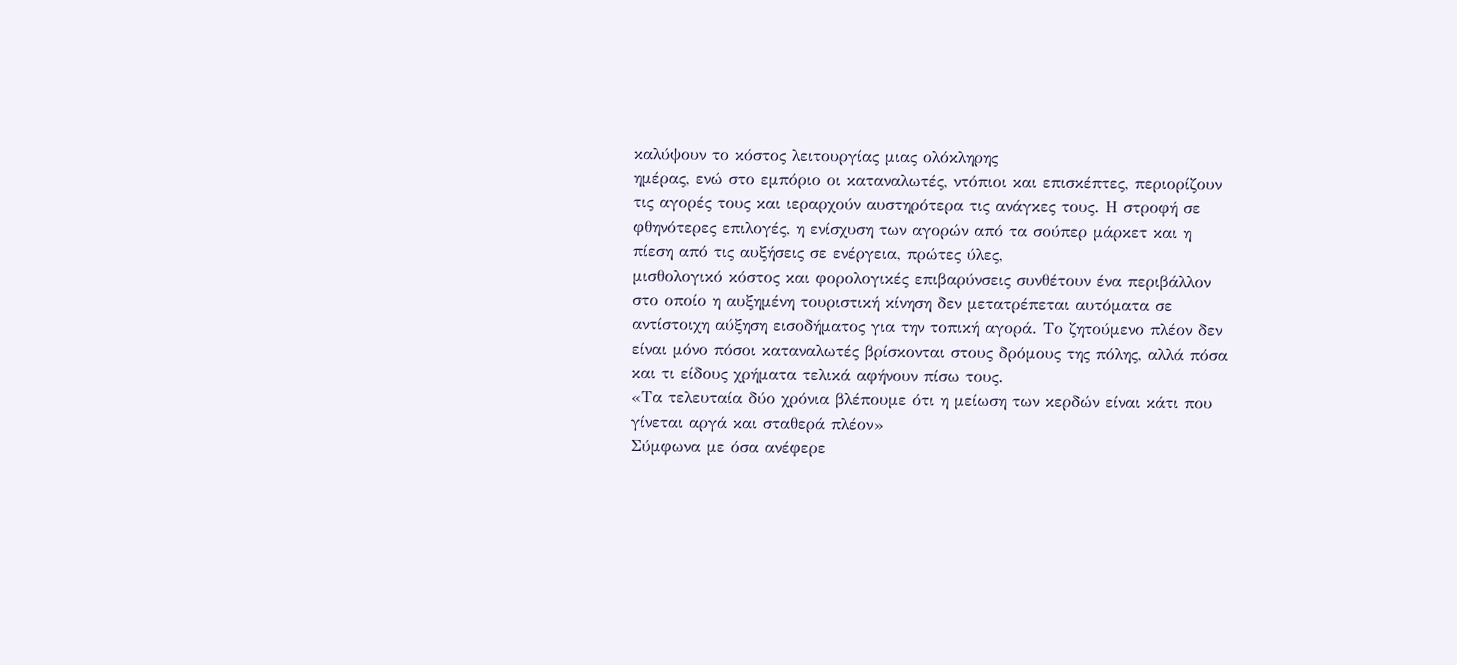καλύψουν το κόστος λειτουργίας μιας ολόκληρης
ημέρας, ενώ στο εμπόριο οι καταναλωτές, ντόπιοι και επισκέπτες, περιορίζουν τις αγορές τους και ιεραρχούν αυστηρότερα τις ανάγκες τους. Η στροφή σε φθηνότερες επιλογές, η ενίσχυση των αγορών από τα σούπερ μάρκετ και η πίεση από τις αυξήσεις σε ενέργεια, πρώτες ύλες,
μισθολογικό κόστος και φορολογικές επιβαρύνσεις συνθέτουν ένα περιβάλλον στο οποίο η αυξημένη τουριστική κίνηση δεν μετατρέπεται αυτόματα σε αντίστοιχη αύξηση εισοδήματος για την τοπική αγορά. Το ζητούμενο πλέον δεν είναι μόνο πόσοι καταναλωτές βρίσκονται στους δρόμους της πόλης, αλλά πόσα και τι είδους χρήματα τελικά αφήνουν πίσω τους.
«Τα τελευταία δύο χρόνια βλέπουμε ότι η μείωση των κερδών είναι κάτι που γίνεται αργά και σταθερά πλέον»
Σύμφωνα με όσα ανέφερε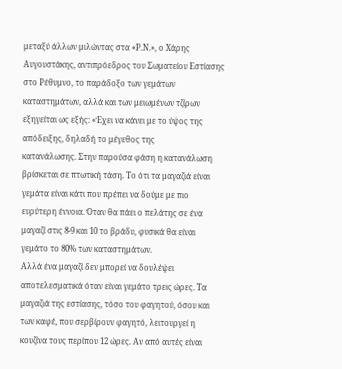μεταξύ άλλων μιλώντας στα «Ρ.Ν.», ο Χάρης Αυγουστάκης, αντιπρόεδρος του Σωματείου Εστίασης στο Ρέθυμνο, το παράδοξο των γεμάτων καταστημάτων, αλλά και των μειωμένων τζίρων εξηγείται ως εξής: «Έχει να κάνει με το ύψος της απόδειξης, δηλαδή το μέγεθος της
κατανάλωσης. Στην παρούσα φάση η κατανάλωση βρίσκεται σε πτωτική τάση. Το ότι τα μαγαζιά είναι γεμάτα είναι κάτι που πρέπει να δούμε με πιο ευρύτερη έννοια. Όταν θα πάει ο πελάτης σε ένα μαγαζί στις 8-9 και 10 το βράδυ, φυσικά θα είναι γεμάτο το 80% των καταστημάτων.
Αλλά ένα μαγαζί δεν μπορεί να δουλέψει αποτελεσματικά όταν είναι γεμάτο τρεις ώρες. Τα μαγαζιά της εστίασης, τόσο του φαγητού, όσου και των καφέ, που σερβίρουν φαγητό, λειτουργεί η κουζίνα τους περίπου 12 ώρες. Αν από αυτές είναι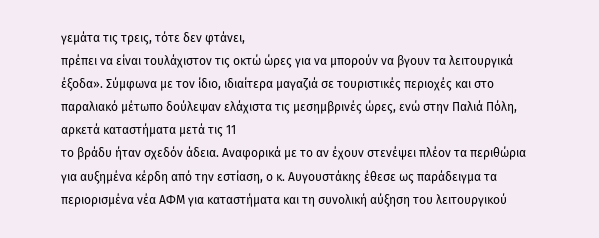γεμάτα τις τρεις, τότε δεν φτάνει,
πρέπει να είναι τουλάχιστον τις οκτώ ώρες για να μπορούν να βγουν τα λειτουργικά έξοδα». Σύμφωνα με τον ίδιο, ιδιαίτερα μαγαζιά σε τουριστικές περιοχές και στο παραλιακό μέτωπο δούλεψαν ελάχιστα τις μεσημβρινές ώρες, ενώ στην Παλιά Πόλη, αρκετά καταστήματα μετά τις 11
το βράδυ ήταν σχεδόν άδεια. Αναφορικά με το αν έχουν στενέψει πλέον τα περιθώρια για αυξημένα κέρδη από την εστίαση, ο κ. Αυγουστάκης έθεσε ως παράδειγμα τα περιορισμένα νέα ΑΦΜ για καταστήματα και τη συνολική αύξηση του λειτουργικού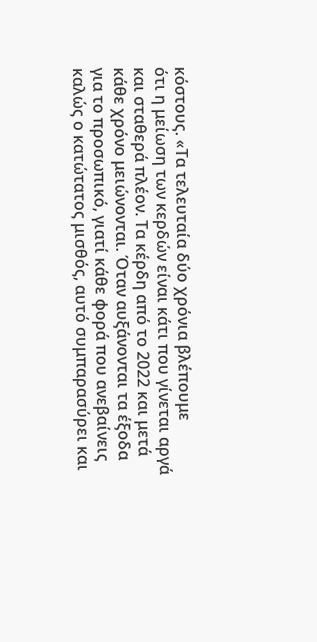κόστους. «Τα τελευταία δύο χρόνια βλέπουμε
ότι η μείωση των κερδών είναι κάτι που γίνεται αργά και σταθερά πλέον. Τα κέρδη από το 2022 και μετά κάθε χρόνο μειώνονται. Όταν αυξάνονται τα έξοδα για το προσωπικό, γιατί κάθε φορά που ανεβαίνεις καλώς ο κατώτατος μισθός, αυτό συμπαρασύρει και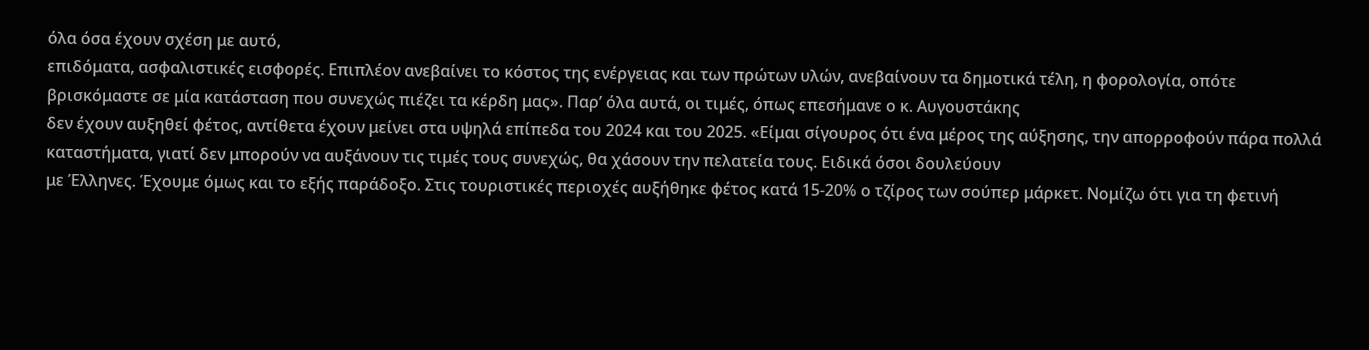όλα όσα έχουν σχέση με αυτό,
επιδόματα, ασφαλιστικές εισφορές. Επιπλέον ανεβαίνει το κόστος της ενέργειας και των πρώτων υλών, ανεβαίνουν τα δημοτικά τέλη, η φορολογία, οπότε βρισκόμαστε σε μία κατάσταση που συνεχώς πιέζει τα κέρδη μας». Παρ’ όλα αυτά, οι τιμές, όπως επεσήμανε ο κ. Αυγουστάκης
δεν έχουν αυξηθεί φέτος, αντίθετα έχουν μείνει στα υψηλά επίπεδα του 2024 και του 2025. «Είμαι σίγουρος ότι ένα μέρος της αύξησης, την απορροφούν πάρα πολλά καταστήματα, γιατί δεν μπορούν να αυξάνουν τις τιμές τους συνεχώς, θα χάσουν την πελατεία τους. Ειδικά όσοι δουλεύουν
με Έλληνες. Έχουμε όμως και το εξής παράδοξο. Στις τουριστικές περιοχές αυξήθηκε φέτος κατά 15-20% ο τζίρος των σούπερ μάρκετ. Νομίζω ότι για τη φετινή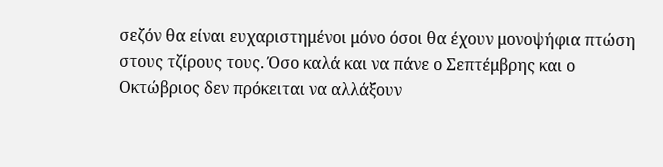σεζόν θα είναι ευχαριστημένοι μόνο όσοι θα έχουν μονοψήφια πτώση στους τζίρους τους. Όσο καλά και να πάνε ο Σεπτέμβρης και ο Οκτώβριος δεν πρόκειται να αλλάξουν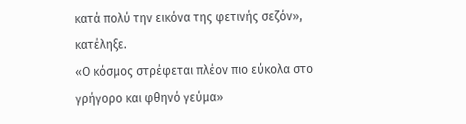κατά πολύ την εικόνα της φετινής σεζόν», κατέληξε.
«Ο κόσμος στρέφεται πλέον πιο εύκολα στο γρήγορο και φθηνό γεύμα»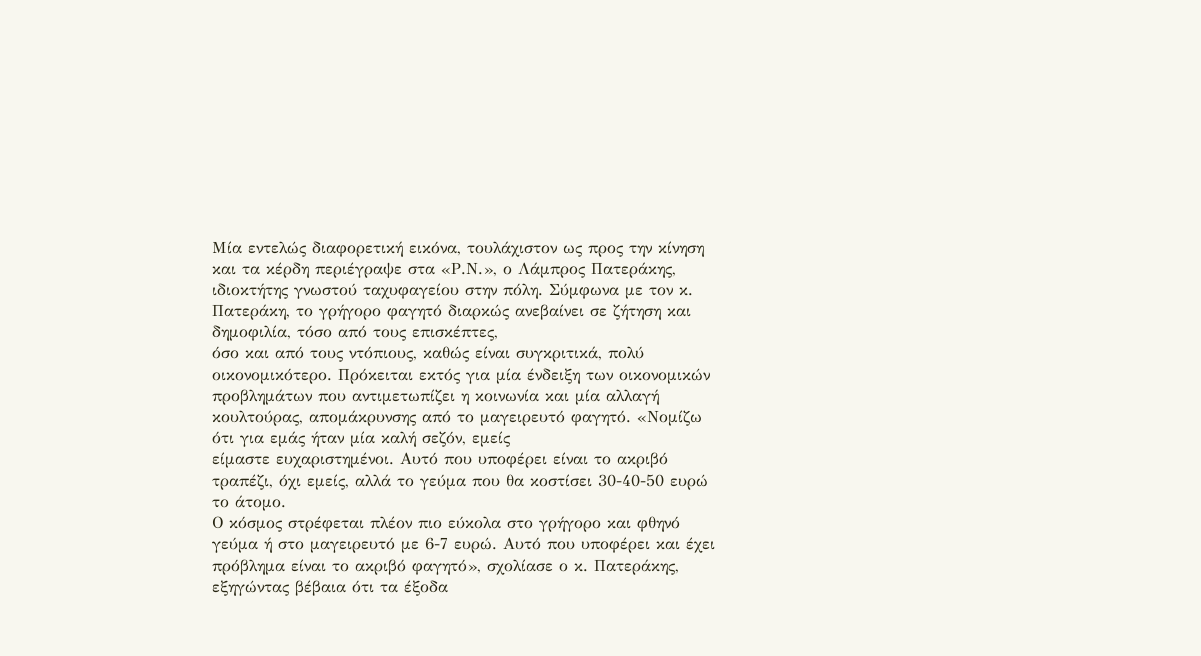Μία εντελώς διαφορετική εικόνα, τουλάχιστον ως προς την κίνηση και τα κέρδη περιέγραψε στα «Ρ.Ν.», ο Λάμπρος Πατεράκης, ιδιοκτήτης γνωστού ταχυφαγείου στην πόλη. Σύμφωνα με τον κ. Πατεράκη, το γρήγορο φαγητό διαρκώς ανεβαίνει σε ζήτηση και δημοφιλία, τόσο από τους επισκέπτες,
όσο και από τους ντόπιους, καθώς είναι συγκριτικά, πολύ οικονομικότερο. Πρόκειται εκτός για μία ένδειξη των οικονομικών προβλημάτων που αντιμετωπίζει η κοινωνία και μία αλλαγή κουλτούρας, απομάκρυνσης από το μαγειρευτό φαγητό. «Νομίζω ότι για εμάς ήταν μία καλή σεζόν, εμείς
είμαστε ευχαριστημένοι. Αυτό που υποφέρει είναι το ακριβό τραπέζι, όχι εμείς, αλλά το γεύμα που θα κοστίσει 30-40-50 ευρώ το άτομο.
Ο κόσμος στρέφεται πλέον πιο εύκολα στο γρήγορο και φθηνό γεύμα ή στο μαγειρευτό με 6-7 ευρώ. Αυτό που υποφέρει και έχει πρόβλημα είναι το ακριβό φαγητό», σχολίασε ο κ. Πατεράκης, εξηγώντας βέβαια ότι τα έξοδα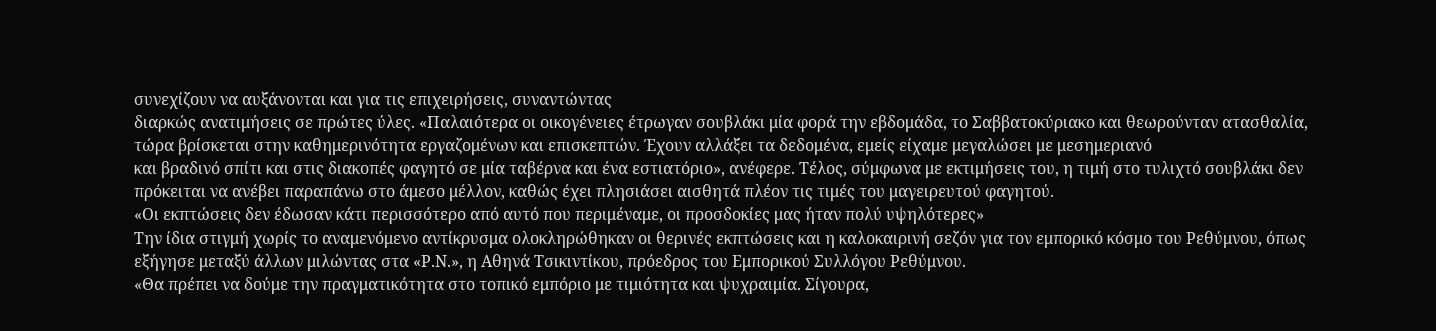συνεχίζουν να αυξάνονται και για τις επιχειρήσεις, συναντώντας
διαρκώς ανατιμήσεις σε πρώτες ύλες. «Παλαιότερα οι οικογένειες έτρωγαν σουβλάκι μία φορά την εβδομάδα, το Σαββατοκύριακο και θεωρούνταν ατασθαλία, τώρα βρίσκεται στην καθημερινότητα εργαζομένων και επισκεπτών. Έχουν αλλάξει τα δεδομένα, εμείς είχαμε μεγαλώσει με μεσημεριανό
και βραδινό σπίτι και στις διακοπές φαγητό σε μία ταβέρνα και ένα εστιατόριο», ανέφερε. Τέλος, σύμφωνα με εκτιμήσεις του, η τιμή στο τυλιχτό σουβλάκι δεν πρόκειται να ανέβει παραπάνω στο άμεσο μέλλον, καθώς έχει πλησιάσει αισθητά πλέον τις τιμές του μαγειρευτού φαγητού.
«Οι εκπτώσεις δεν έδωσαν κάτι περισσότερο από αυτό που περιμέναμε, οι προσδοκίες μας ήταν πολύ υψηλότερες»
Την ίδια στιγμή χωρίς το αναμενόμενο αντίκρυσμα ολοκληρώθηκαν οι θερινές εκπτώσεις και η καλοκαιρινή σεζόν για τον εμπορικό κόσμο του Ρεθύμνου, όπως εξήγησε μεταξύ άλλων μιλώντας στα «Ρ.Ν.», η Αθηνά Τσικιντίκου, πρόεδρος του Εμπορικού Συλλόγου Ρεθύμνου.
«Θα πρέπει να δούμε την πραγματικότητα στο τοπικό εμπόριο με τιμιότητα και ψυχραιμία. Σίγουρα,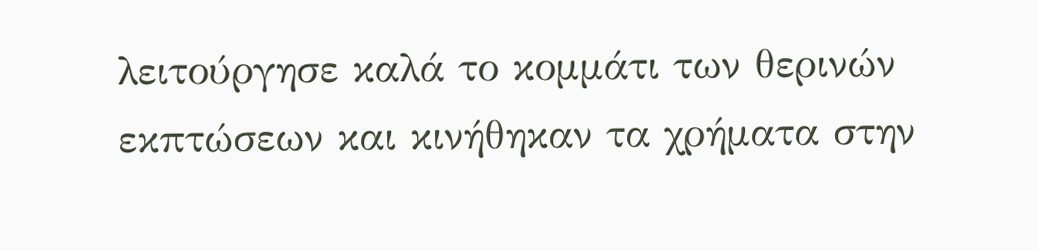λειτούργησε καλά το κομμάτι των θερινών εκπτώσεων και κινήθηκαν τα χρήματα στην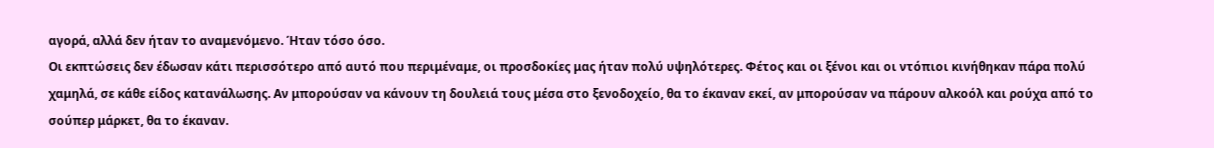αγορά, αλλά δεν ήταν το αναμενόμενο. Ήταν τόσο όσο.
Οι εκπτώσεις δεν έδωσαν κάτι περισσότερο από αυτό που περιμέναμε, οι προσδοκίες μας ήταν πολύ υψηλότερες. Φέτος και οι ξένοι και οι ντόπιοι κινήθηκαν πάρα πολύ χαμηλά, σε κάθε είδος κατανάλωσης. Αν μπορούσαν να κάνουν τη δουλειά τους μέσα στο ξενοδοχείο, θα το έκαναν εκεί, αν μπορούσαν να πάρουν αλκοόλ και ρούχα από το σούπερ μάρκετ, θα το έκαναν.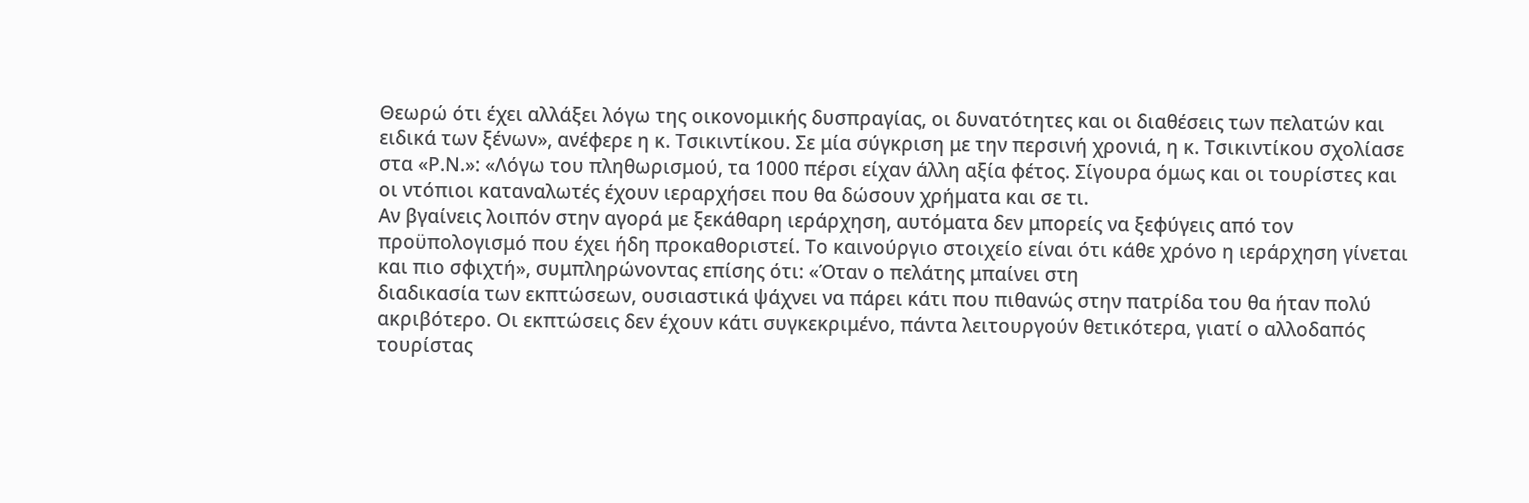Θεωρώ ότι έχει αλλάξει λόγω της οικονομικής δυσπραγίας, οι δυνατότητες και οι διαθέσεις των πελατών και ειδικά των ξένων», ανέφερε η κ. Τσικιντίκου. Σε μία σύγκριση με την περσινή χρονιά, η κ. Τσικιντίκου σχολίασε στα «Ρ.Ν.»: «Λόγω του πληθωρισμού, τα 1000 πέρσι είχαν άλλη αξία φέτος. Σίγουρα όμως και οι τουρίστες και οι ντόπιοι καταναλωτές έχουν ιεραρχήσει που θα δώσουν χρήματα και σε τι.
Αν βγαίνεις λοιπόν στην αγορά με ξεκάθαρη ιεράρχηση, αυτόματα δεν μπορείς να ξεφύγεις από τον προϋπολογισμό που έχει ήδη προκαθοριστεί. Το καινούργιο στοιχείο είναι ότι κάθε χρόνο η ιεράρχηση γίνεται και πιο σφιχτή», συμπληρώνοντας επίσης ότι: «Όταν ο πελάτης μπαίνει στη
διαδικασία των εκπτώσεων, ουσιαστικά ψάχνει να πάρει κάτι που πιθανώς στην πατρίδα του θα ήταν πολύ ακριβότερο. Οι εκπτώσεις δεν έχουν κάτι συγκεκριμένο, πάντα λειτουργούν θετικότερα, γιατί ο αλλοδαπός τουρίστας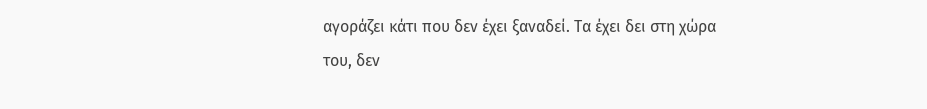αγοράζει κάτι που δεν έχει ξαναδεί. Τα έχει δει στη χώρα του, δεν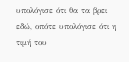υπολόγισε ότι θα τα βρει εδώ, οπότε υπολόγισε ότι η τιμή του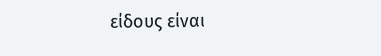είδους είναι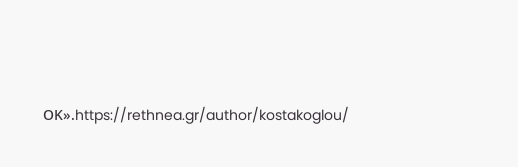ΟΚ».https://rethnea.gr/author/kostakoglou/